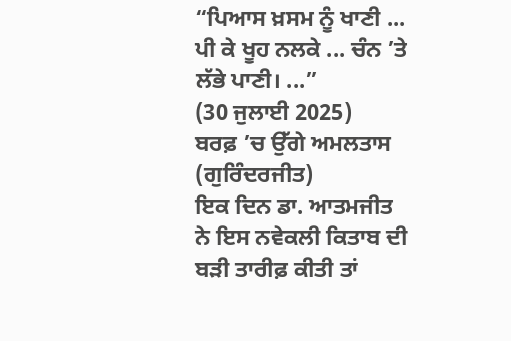“ਪਿਆਸ ਖ਼ਸਮ ਨੂੰ ਖਾਣੀ ... ਪੀ ਕੇ ਖੂਹ ਨਲਕੇ ... ਚੰਨ ’ਤੇ ਲੱਭੇ ਪਾਣੀ। ...”
(30 ਜੁਲਾਈ 2025)
ਬਰਫ਼ ’ਚ ਉੱਗੇ ਅਮਲਤਾਸ (ਗੁਰਿੰਦਰਜੀਤ)
ਇਕ ਦਿਨ ਡਾ. ਆਤਮਜੀਤ ਨੇ ਇਸ ਨਵੇਕਲੀ ਕਿਤਾਬ ਦੀ ਬੜੀ ਤਾਰੀਫ਼ ਕੀਤੀ ਤਾਂ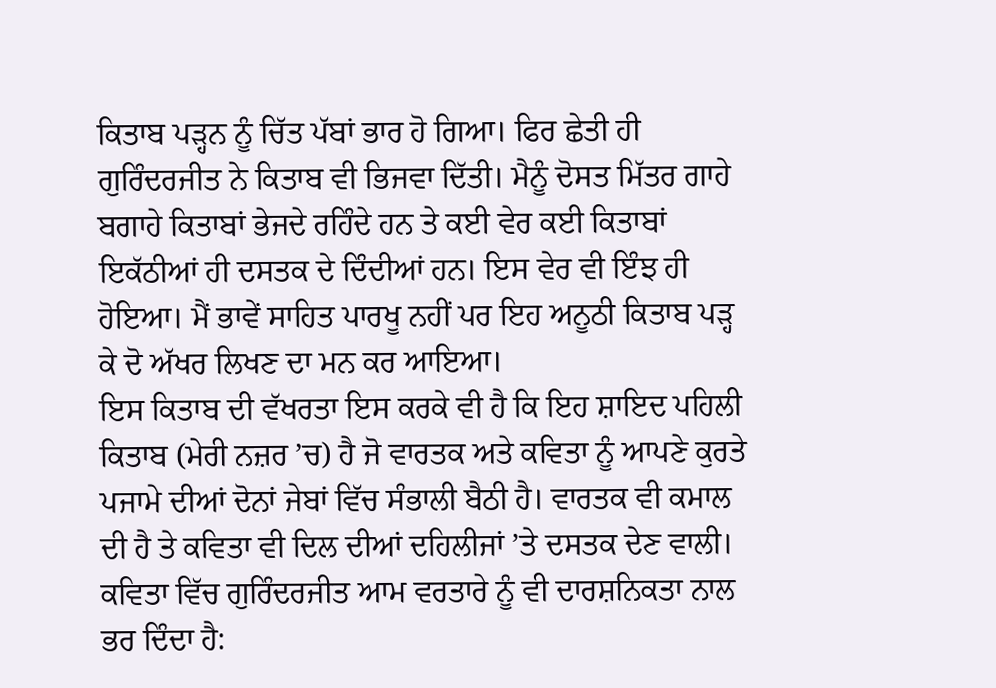ਕਿਤਾਬ ਪੜ੍ਹਨ ਨੂੰ ਚਿੱਤ ਪੱਬਾਂ ਭਾਰ ਹੋ ਗਿਆ। ਫਿਰ ਛੇਤੀ ਹੀ ਗੁਰਿੰਦਰਜੀਤ ਨੇ ਕਿਤਾਬ ਵੀ ਭਿਜਵਾ ਦਿੱਤੀ। ਮੈਨੂੰ ਦੋਸਤ ਮਿੱਤਰ ਗਾਹੇ ਬਗਾਹੇ ਕਿਤਾਬਾਂ ਭੇਜਦੇ ਰਹਿੰਦੇ ਹਨ ਤੇ ਕਈ ਵੇਰ ਕਈ ਕਿਤਾਬਾਂ ਇਕੱਠੀਆਂ ਹੀ ਦਸਤਕ ਦੇ ਦਿੰਦੀਆਂ ਹਨ। ਇਸ ਵੇਰ ਵੀ ਇੰਝ ਹੀ ਹੋਇਆ। ਮੈਂ ਭਾਵੇਂ ਸਾਹਿਤ ਪਾਰਖੂ ਨਹੀਂ ਪਰ ਇਹ ਅਨੂਠੀ ਕਿਤਾਬ ਪੜ੍ਹ ਕੇ ਦੋ ਅੱਖਰ ਲਿਖਣ ਦਾ ਮਨ ਕਰ ਆਇਆ।
ਇਸ ਕਿਤਾਬ ਦੀ ਵੱਖਰਤਾ ਇਸ ਕਰਕੇ ਵੀ ਹੈ ਕਿ ਇਹ ਸ਼ਾਇਦ ਪਹਿਲੀ ਕਿਤਾਬ (ਮੇਰੀ ਨਜ਼ਰ ’ਚ) ਹੈ ਜੋ ਵਾਰਤਕ ਅਤੇ ਕਵਿਤਾ ਨੂੰ ਆਪਣੇ ਕੁਰਤੇ ਪਜਾਮੇ ਦੀਆਂ ਦੋਨਾਂ ਜੇਬਾਂ ਵਿੱਚ ਸੰਭਾਲੀ ਬੈਠੀ ਹੈ। ਵਾਰਤਕ ਵੀ ਕਮਾਲ ਦੀ ਹੈ ਤੇ ਕਵਿਤਾ ਵੀ ਦਿਲ ਦੀਆਂ ਦਹਿਲੀਜਾਂ ’ਤੇ ਦਸਤਕ ਦੇਣ ਵਾਲੀ।
ਕਵਿਤਾ ਵਿੱਚ ਗੁਰਿੰਦਰਜੀਤ ਆਮ ਵਰਤਾਰੇ ਨੂੰ ਵੀ ਦਾਰਸ਼ਨਿਕਤਾ ਨਾਲ ਭਰ ਦਿੰਦਾ ਹੈ: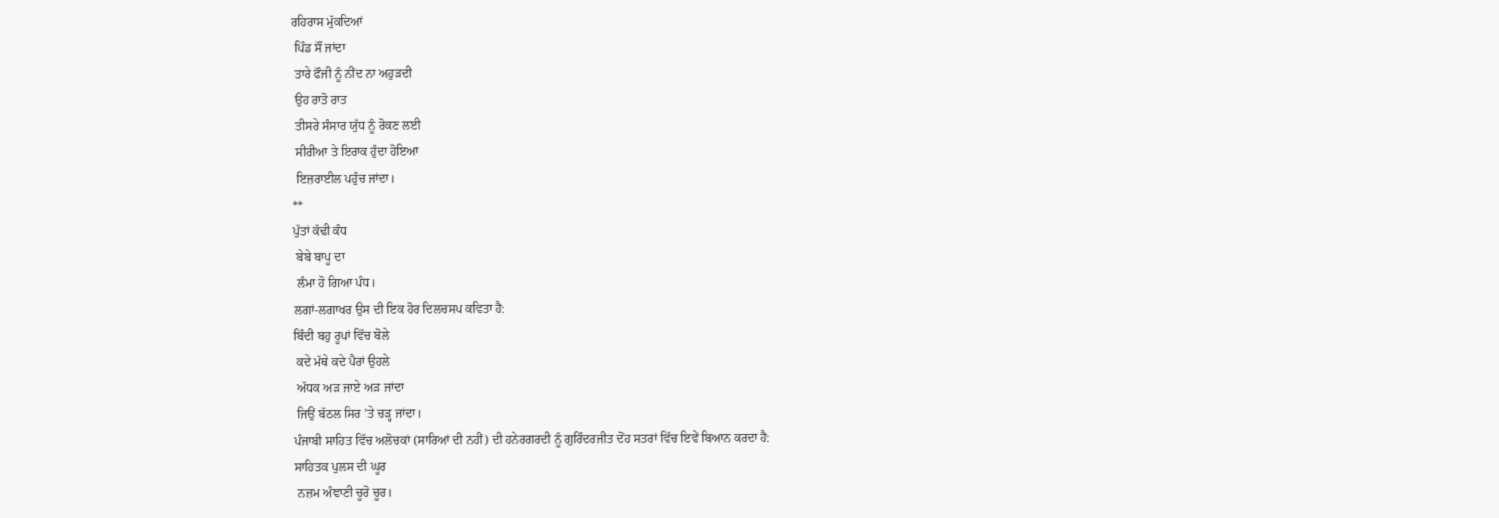ਰਹਿਰਾਸ ਮੁੱਕਦਿਆਂ
 ਪਿੰਡ ਸੌਂ ਜਾਂਦਾ
 ਤਾਰੇ ਫੌਜੀ ਨੂੰ ਨੀਂਦ ਨਾ ਅਹੁੜਦੀ
 ਉਹ ਰਾਤੋ ਰਾਤ
 ਤੀਸਰੇ ਸੰਸਾਰ ਯੁੱਧ ਨੂੰ ਰੋਕਣ ਲਈ
 ਸੀਰੀਆ ਤੇ ਇਰਾਕ ਹੁੰਦਾ ਹੋਇਆ
 ਇਜ਼ਰਾਈਲ ਪਹੁੰਚ ਜਾਂਦਾ।
**
ਪੁੱਤਾਂ ਕੱਢੀ ਕੰਧ
 ਬੇਬੇ ਬਾਪੂ ਦਾ
 ਲੰਮਾ ਹੋ ਗਿਆ ਪੰਧ।
ਲਗਾਂ-ਲਗਾਖਰ ਉਸ ਦੀ ਇਕ ਹੋਰ ਦਿਲਚਸਪ ਕਵਿਤਾ ਹੈ:
ਬਿੰਦੀ ਬਹੁ ਰੂਪਾਂ ਵਿੱਚ ਬੋਲੇ
 ਕਦੇ ਮੱਥੇ ਕਦੇ ਪੈਰਾਂ ਉਹਲੇ
 ਅੱਧਕ ਅੜ ਜਾਏ ਅੜ ਜਾਂਦਾ
 ਜਿਉਂ ਬੱਠਲ ਸਿਰ ’ਤੇ ਚੜ੍ਹ ਜਾਂਦਾ।
ਪੰਜਾਬੀ ਸਾਹਿਤ ਵਿੱਚ ਅਲੋਚਕਾਂ (ਸਾਰਿਆਂ ਦੀ ਨਹੀਂ) ਦੀ ਹਨੇਰਗਰਦੀ ਨੂੰ ਗੁਰਿੰਦਰਜੀਤ ਦੋਂਹ ਸਤਰਾਂ ਵਿੱਚ ਇਵੇਂ ਬਿਆਨ ਕਰਦਾ ਹੈ:
ਸਾਹਿਤਕ ਪੁਲਸ ਦੀ ਘੂਰ
 ਨਜ਼ਮ ਅੰਞਾਣੀ ਚੂਰੋ ਚੂਰ।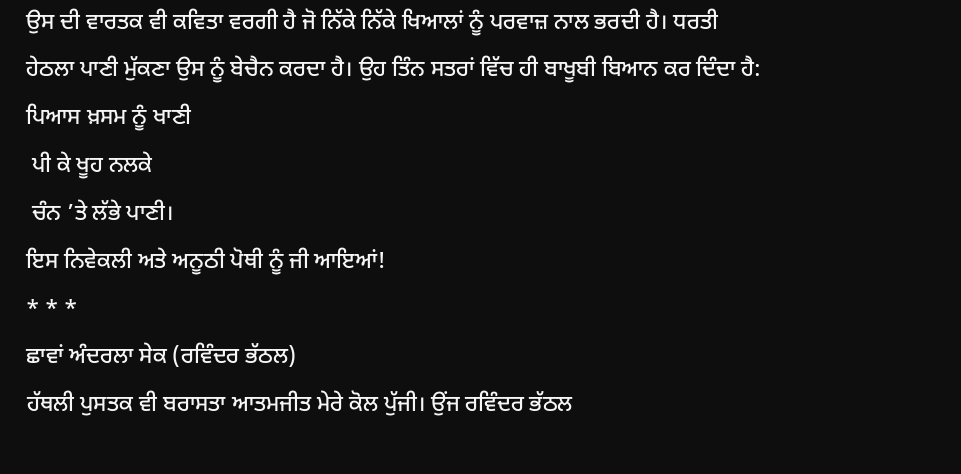ਉਸ ਦੀ ਵਾਰਤਕ ਵੀ ਕਵਿਤਾ ਵਰਗੀ ਹੈ ਜੋ ਨਿੱਕੇ ਨਿੱਕੇ ਖਿਆਲਾਂ ਨੂੰ ਪਰਵਾਜ਼ ਨਾਲ ਭਰਦੀ ਹੈ। ਧਰਤੀ ਹੇਠਲਾ ਪਾਣੀ ਮੁੱਕਣਾ ਉਸ ਨੂੰ ਬੇਚੈਨ ਕਰਦਾ ਹੈ। ਉਹ ਤਿੰਨ ਸਤਰਾਂ ਵਿੱਚ ਹੀ ਬਾਖੂਬੀ ਬਿਆਨ ਕਰ ਦਿੰਦਾ ਹੈ:
ਪਿਆਸ ਖ਼ਸਮ ਨੂੰ ਖਾਣੀ
 ਪੀ ਕੇ ਖੂਹ ਨਲਕੇ
 ਚੰਨ ’ਤੇ ਲੱਭੇ ਪਾਣੀ।
ਇਸ ਨਿਵੇਕਲੀ ਅਤੇ ਅਨੂਠੀ ਪੋਥੀ ਨੂੰ ਜੀ ਆਇਆਂ!
* * *
ਛਾਵਾਂ ਅੰਦਰਲਾ ਸੇਕ (ਰਵਿੰਦਰ ਭੱਠਲ)
ਹੱਥਲੀ ਪੁਸਤਕ ਵੀ ਬਰਾਸਤਾ ਆਤਮਜੀਤ ਮੇਰੇ ਕੋਲ ਪੁੱਜੀ। ਉਂਜ ਰਵਿੰਦਰ ਭੱਠਲ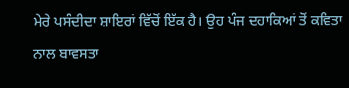ਮੇਰੇ ਪਸੰਦੀਦਾ ਸ਼ਾਇਰਾਂ ਵਿੱਚੋਂ ਇੱਕ ਹੈ। ਉਹ ਪੰਜ ਦਹਾਕਿਆਂ ਤੋਂ ਕਵਿਤਾ ਨਾਲ ਬਾਵਸਤਾ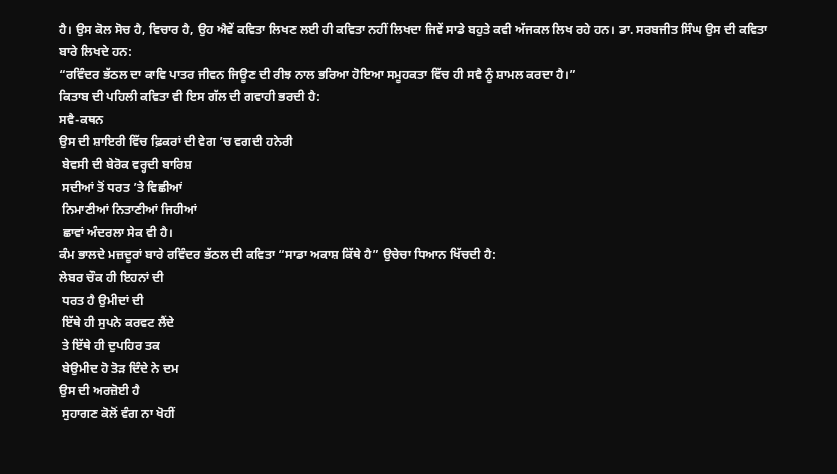ਹੈ। ਉਸ ਕੋਲ ਸੋਚ ਹੈ, ਵਿਚਾਰ ਹੈ, ਉਹ ਐਵੇਂ ਕਵਿਤਾ ਲਿਖਣ ਲਈ ਹੀ ਕਵਿਤਾ ਨਹੀਂ ਲਿਖਦਾ ਜਿਵੇਂ ਸਾਡੇ ਬਹੁਤੇ ਕਵੀ ਅੱਜਕਲ ਲਿਖ ਰਹੇ ਹਨ। ਡਾ. ਸਰਬਜੀਤ ਸਿੰਘ ਉਸ ਦੀ ਕਵਿਤਾ ਬਾਰੇ ਲਿਖਦੇ ਹਨ:
“ਰਵਿੰਦਰ ਭੱਠਲ ਦਾ ਕਾਵਿ ਪਾਤਰ ਜੀਵਨ ਜਿਊਣ ਦੀ ਰੀਝ ਨਾਲ ਭਰਿਆ ਹੋਇਆ ਸਮੂਹਕਤਾ ਵਿੱਚ ਹੀ ਸਵੈ ਨੂੰ ਸ਼ਾਮਲ ਕਰਦਾ ਹੈ।”
ਕਿਤਾਬ ਦੀ ਪਹਿਲੀ ਕਵਿਤਾ ਵੀ ਇਸ ਗੱਲ ਦੀ ਗਵਾਹੀ ਭਰਦੀ ਹੈ:
ਸਵੈ-ਕਥਨ
ਉਸ ਦੀ ਸ਼ਾਇਰੀ ਵਿੱਚ ਫ਼ਿਕਰਾਂ ਦੀ ਵੇਗ ’ਚ ਵਗਦੀ ਹਨੇਰੀ
 ਬੇਵਸੀ ਦੀ ਬੇਰੋਕ ਵਰ੍ਹਦੀ ਬਾਰਿਸ਼
 ਸਦੀਆਂ ਤੋਂ ਧਰਤ ’ਤੇ ਵਿਛੀਆਂ
 ਨਿਮਾਣੀਆਂ ਨਿਤਾਣੀਆਂ ਜਿਹੀਆਂ
 ਛਾਵਾਂ ਅੰਦਰਲਾ ਸੇਕ ਵੀ ਹੈ।
ਕੰਮ ਭਾਲਦੇ ਮਜ਼ਦੂਰਾਂ ਬਾਰੇ ਰਵਿੰਦਰ ਭੱਠਲ ਦੀ ਕਵਿਤਾ “ਸਾਡਾ ਅਕਾਸ਼ ਕਿੱਥੇ ਹੈ” ਉਚੇਚਾ ਧਿਆਨ ਖਿੱਚਦੀ ਹੈ:
ਲੇਬਰ ਚੌਕ ਹੀ ਇਹਨਾਂ ਦੀ
 ਧਰਤ ਹੈ ਉਮੀਦਾਂ ਦੀ
 ਇੱਥੇ ਹੀ ਸੁਪਨੇ ਕਰਵਟ ਲੈਂਦੇ
 ਤੇ ਇੱਥੇ ਹੀ ਦੁਪਹਿਰ ਤਕ
 ਬੇਉਮੀਦ ਹੋ ਤੋੜ ਦਿੰਦੇ ਨੇ ਦਮ
ਉਸ ਦੀ ਅਰਜ਼ੋਈ ਹੈ
 ਸੁਹਾਗਣ ਕੋਲੋਂ ਵੰਗ ਨਾ ਖੋਹੀਂ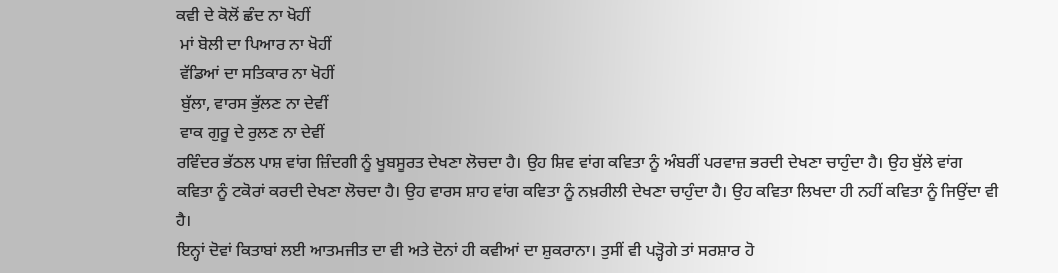ਕਵੀ ਦੇ ਕੋਲੋਂ ਛੰਦ ਨਾ ਖੋਹੀਂ
 ਮਾਂ ਬੋਲੀ ਦਾ ਪਿਆਰ ਨਾ ਖੋਹੀਂ
 ਵੱਡਿਆਂ ਦਾ ਸਤਿਕਾਰ ਨਾ ਖੋਹੀਂ
 ਬੁੱਲਾ, ਵਾਰਸ ਭੁੱਲਣ ਨਾ ਦੇਵੀਂ
 ਵਾਕ ਗੁਰੂ ਦੇ ਰੁਲਣ ਨਾ ਦੇਵੀਂ
ਰਵਿੰਦਰ ਭੱਠਲ ਪਾਸ਼ ਵਾਂਗ ਜ਼ਿੰਦਗੀ ਨੂੰ ਖੂਬਸੂਰਤ ਦੇਖਣਾ ਲੋਚਦਾ ਹੈ। ਉਹ ਸ਼ਿਵ ਵਾਂਗ ਕਵਿਤਾ ਨੂੰ ਅੰਬਰੀਂ ਪਰਵਾਜ਼ ਭਰਦੀ ਦੇਖਣਾ ਚਾਹੁੰਦਾ ਹੈ। ਉਹ ਬੁੱਲੇ ਵਾਂਗ ਕਵਿਤਾ ਨੂੰ ਟਕੋਰਾਂ ਕਰਦੀ ਦੇਖਣਾ ਲੋਚਦਾ ਹੈ। ਉਹ ਵਾਰਸ ਸ਼ਾਹ ਵਾਂਗ ਕਵਿਤਾ ਨੂੰ ਨਖ਼ਰੀਲੀ ਦੇਖਣਾ ਚਾਹੁੰਦਾ ਹੈ। ਉਹ ਕਵਿਤਾ ਲਿਖਦਾ ਹੀ ਨਹੀਂ ਕਵਿਤਾ ਨੂੰ ਜਿਉਂਦਾ ਵੀ ਹੈ।
ਇਨ੍ਹਾਂ ਦੋਵਾਂ ਕਿਤਾਬਾਂ ਲਈ ਆਤਮਜੀਤ ਦਾ ਵੀ ਅਤੇ ਦੋਨਾਂ ਹੀ ਕਵੀਆਂ ਦਾ ਸ਼ੁਕਰਾਨਾ। ਤੁਸੀਂ ਵੀ ਪੜ੍ਹੋਗੇ ਤਾਂ ਸਰਸ਼ਾਰ ਹੋ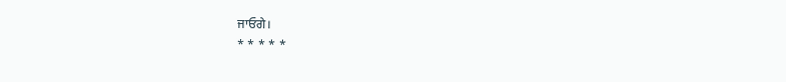ਜਾਓਗੇ।
* * * * *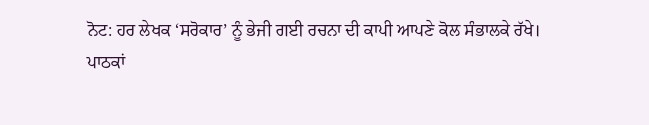ਨੋਟ: ਹਰ ਲੇਖਕ ‘ਸਰੋਕਾਰ’ ਨੂੰ ਭੇਜੀ ਗਈ ਰਚਨਾ ਦੀ ਕਾਪੀ ਆਪਣੇ ਕੋਲ ਸੰਭਾਲਕੇ ਰੱਖੇ।
ਪਾਠਕਾਂ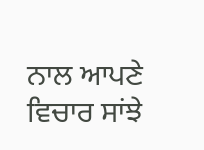ਨਾਲ ਆਪਣੇ ਵਿਚਾਰ ਸਾਂਝੇ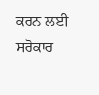ਕਰਨ ਲਈ ਸਰੋਕਾਰ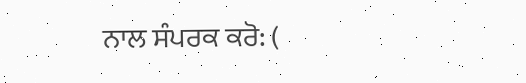ਨਾਲ ਸੰਪਰਕ ਕਰੋ: (